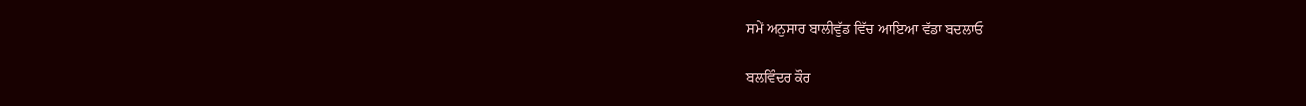ਸਮੇਂ ਅਨੁਸਾਰ ਬਾਲੀਵੁੱਡ ਵਿੱਚ ਆਇਆ ਵੱਡਾ ਬਦਲਾਓ

ਬਲਵਿੰਦਰ ਕੌਰ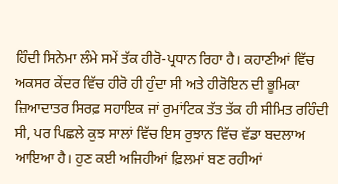ਹਿੰਦੀ ਸਿਨੇਮਾ ਲੰਮੇ ਸਮੇਂ ਤੱਕ ਹੀਰੋ-ਪ੍ਰਧਾਨ ਰਿਹਾ ਹੈ। ਕਹਾਣੀਆਂ ਵਿੱਚ ਅਕਸਰ ਕੇਂਦਰ ਵਿੱਚ ਹੀਰੋ ਹੀ ਹੁੰਦਾ ਸੀ ਅਤੇ ਹੀਰੋਇਨ ਦੀ ਭੂਮਿਕਾ ਜ਼ਿਆਦਾਤਰ ਸਿਰਫ਼ ਸਹਾਇਕ ਜਾਂ ਰੁਮਾਂਟਿਕ ਤੱਤ ਤੱਕ ਹੀ ਸੀਮਿਤ ਰਹਿੰਦੀ ਸੀ, ਪਰ ਪਿਛਲੇ ਕੁਝ ਸਾਲਾਂ ਵਿੱਚ ਇਸ ਰੁਝਾਨ ਵਿੱਚ ਵੱਡਾ ਬਦਲਾਅ ਆਇਆ ਹੈ। ਹੁਣ ਕਈ ਅਜਿਹੀਆਂ ਫ਼ਿਲਮਾਂ ਬਣ ਰਹੀਆਂ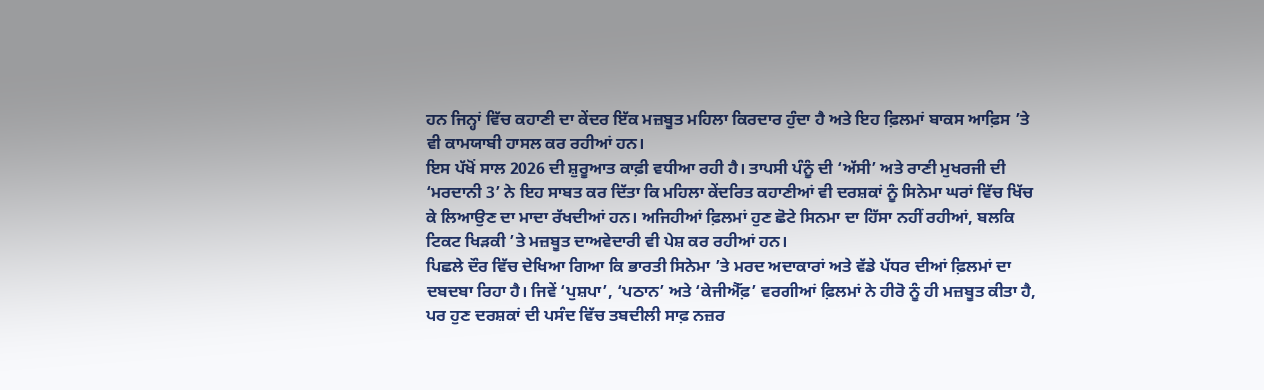ਹਨ ਜਿਨ੍ਹਾਂ ਵਿੱਚ ਕਹਾਣੀ ਦਾ ਕੇਂਦਰ ਇੱਕ ਮਜ਼ਬੂਤ ਮਹਿਲਾ ਕਿਰਦਾਰ ਹੁੰਦਾ ਹੈ ਅਤੇ ਇਹ ਫ਼ਿਲਮਾਂ ਬਾਕਸ ਆਫ਼ਿਸ ’ਤੇ ਵੀ ਕਾਮਯਾਬੀ ਹਾਸਲ ਕਰ ਰਹੀਆਂ ਹਨ।
ਇਸ ਪੱਖੋਂ ਸਾਲ 2026 ਦੀ ਸ਼ੁਰੂਆਤ ਕਾਫ਼ੀ ਵਧੀਆ ਰਹੀ ਹੈ। ਤਾਪਸੀ ਪੰਨੂੰ ਦੀ ‘ਅੱਸੀ’ ਅਤੇ ਰਾਣੀ ਮੁਖਰਜੀ ਦੀ ‘ਮਰਦਾਨੀ 3’ ਨੇ ਇਹ ਸਾਬਤ ਕਰ ਦਿੱਤਾ ਕਿ ਮਹਿਲਾ ਕੇਂਦਰਿਤ ਕਹਾਣੀਆਂ ਵੀ ਦਰਸ਼ਕਾਂ ਨੂੰ ਸਿਨੇਮਾ ਘਰਾਂ ਵਿੱਚ ਖਿੱਚ ਕੇ ਲਿਆਉਣ ਦਾ ਮਾਦਾ ਰੱਖਦੀਆਂ ਹਨ। ਅਜਿਹੀਆਂ ਫ਼ਿਲਮਾਂ ਹੁਣ ਛੋਟੇ ਸਿਨਮਾ ਦਾ ਹਿੱਸਾ ਨਹੀਂ ਰਹੀਆਂ, ਬਲਕਿ ਟਿਕਟ ਖਿੜਕੀ ’ਤੇ ਮਜ਼ਬੂਤ ਦਾਅਵੇਦਾਰੀ ਵੀ ਪੇਸ਼ ਕਰ ਰਹੀਆਂ ਹਨ।
ਪਿਛਲੇ ਦੌਰ ਵਿੱਚ ਦੇਖਿਆ ਗਿਆ ਕਿ ਭਾਰਤੀ ਸਿਨੇਮਾ ’ਤੇ ਮਰਦ ਅਦਾਕਾਰਾਂ ਅਤੇ ਵੱਡੇ ਪੱਧਰ ਦੀਆਂ ਫ਼ਿਲਮਾਂ ਦਾ ਦਬਦਬਾ ਰਿਹਾ ਹੈ। ਜਿਵੇਂ ‘ਪੁਸ਼ਪਾ’, ‘ਪਠਾਨ’ ਅਤੇ ‘ਕੇਜੀਐੱਫ਼’ ਵਰਗੀਆਂ ਫ਼ਿਲਮਾਂ ਨੇ ਹੀਰੋ ਨੂੰ ਹੀ ਮਜ਼ਬੂਤ ਕੀਤਾ ਹੈ, ਪਰ ਹੁਣ ਦਰਸ਼ਕਾਂ ਦੀ ਪਸੰਦ ਵਿੱਚ ਤਬਦੀਲੀ ਸਾਫ਼ ਨਜ਼ਰ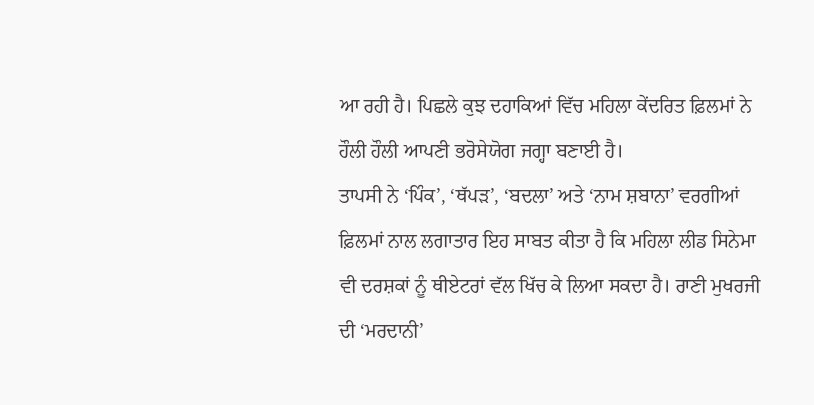ਆ ਰਹੀ ਹੈ। ਪਿਛਲੇ ਕੁਝ ਦਹਾਕਿਆਂ ਵਿੱਚ ਮਹਿਲਾ ਕੇਂਦਰਿਤ ਫ਼ਿਲਮਾਂ ਨੇ ਹੌਲੀ ਹੌਲੀ ਆਪਣੀ ਭਰੋਸੇਯੋਗ ਜਗ੍ਹਾ ਬਣਾਈ ਹੈ।
ਤਾਪਸੀ ਨੇ ‘ਪਿੰਕ’, ‘ਥੱਪੜ’, ‘ਬਦਲਾ’ ਅਤੇ ‘ਨਾਮ ਸ਼ਬਾਨਾ’ ਵਰਗੀਆਂ ਫ਼ਿਲਮਾਂ ਨਾਲ ਲਗਾਤਾਰ ਇਹ ਸਾਬਤ ਕੀਤਾ ਹੈ ਕਿ ਮਹਿਲਾ ਲੀਡ ਸਿਨੇਮਾ ਵੀ ਦਰਸ਼ਕਾਂ ਨੂੰ ਥੀਏਟਰਾਂ ਵੱਲ ਖਿੱਚ ਕੇ ਲਿਆ ਸਕਦਾ ਹੈ। ਰਾਣੀ ਮੁਖਰਜੀ ਦੀ ‘ਮਰਦਾਨੀ’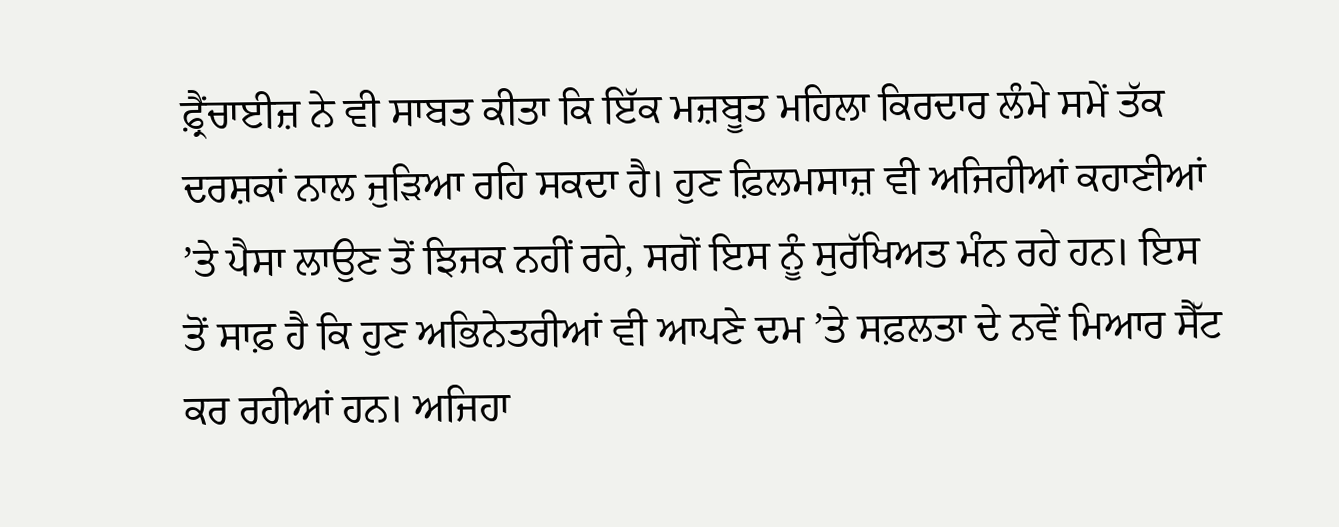ਫ਼੍ਰੈਂਚਾਈਜ਼ ਨੇ ਵੀ ਸਾਬਤ ਕੀਤਾ ਕਿ ਇੱਕ ਮਜ਼ਬੂਤ ਮਹਿਲਾ ਕਿਰਦਾਰ ਲੰਮੇ ਸਮੇਂ ਤੱਕ ਦਰਸ਼ਕਾਂ ਨਾਲ ਜੁੜਿਆ ਰਹਿ ਸਕਦਾ ਹੈ। ਹੁਣ ਫ਼ਿਲਮਸਾਜ਼ ਵੀ ਅਜਿਹੀਆਂ ਕਹਾਣੀਆਂ ’ਤੇ ਪੈਸਾ ਲਾਉਣ ਤੋਂ ਝਿਜਕ ਨਹੀਂ ਰਹੇ, ਸਗੋਂ ਇਸ ਨੂੰ ਸੁਰੱਖਿਅਤ ਮੰਨ ਰਹੇ ਹਨ। ਇਸ ਤੋਂ ਸਾਫ਼ ਹੈ ਕਿ ਹੁਣ ਅਭਿਨੇਤਰੀਆਂ ਵੀ ਆਪਣੇ ਦਮ ’ਤੇ ਸਫ਼ਲਤਾ ਦੇ ਨਵੇਂ ਮਿਆਰ ਸੈੱਟ ਕਰ ਰਹੀਆਂ ਹਨ। ਅਜਿਹਾ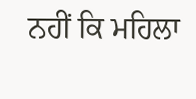ਨਹੀਂ ਕਿ ਮਹਿਲਾ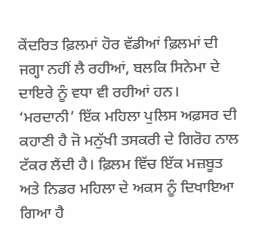ਕੇਂਦਰਿਤ ਫ਼ਿਲਮਾਂ ਹੋਰ ਵੱਡੀਆਂ ਫ਼ਿਲਮਾਂ ਦੀ ਜਗ੍ਹਾ ਨਹੀਂ ਲੈ ਰਹੀਆਂ, ਬਲਕਿ ਸਿਨੇਮਾ ਦੇ ਦਾਇਰੇ ਨੂੰ ਵਧਾ ਵੀ ਰਹੀਆਂ ਹਨ।
‘ਮਰਦਾਨੀ’ ਇੱਕ ਮਹਿਲਾ ਪੁਲਿਸ ਅਫ਼ਸਰ ਦੀ ਕਹਾਣੀ ਹੈ ਜੋ ਮਨੁੱਖੀ ਤਸਕਰੀ ਦੇ ਗਿਰੋਹ ਨਾਲ ਟੱਕਰ ਲੈਂਦੀ ਹੈ। ਫ਼ਿਲਮ ਵਿੱਚ ਇੱਕ ਮਜ਼ਬੂਤ ਅਤੇ ਨਿਡਰ ਮਹਿਲਾ ਦੇ ਅਕਸ ਨੂੰ ਦਿਖਾਇਆ ਗਿਆ ਹੈ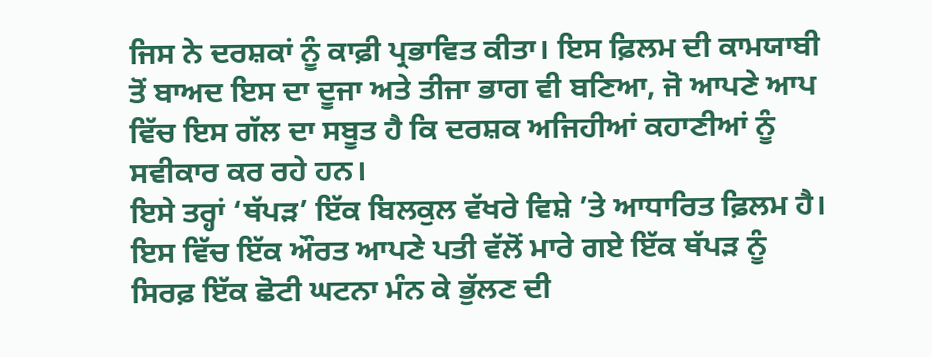ਜਿਸ ਨੇ ਦਰਸ਼ਕਾਂ ਨੂੰ ਕਾਫ਼ੀ ਪ੍ਰਭਾਵਿਤ ਕੀਤਾ। ਇਸ ਫ਼ਿਲਮ ਦੀ ਕਾਮਯਾਬੀ ਤੋਂ ਬਾਅਦ ਇਸ ਦਾ ਦੂਜਾ ਅਤੇ ਤੀਜਾ ਭਾਗ ਵੀ ਬਣਿਆ, ਜੋ ਆਪਣੇ ਆਪ ਵਿੱਚ ਇਸ ਗੱਲ ਦਾ ਸਬੂਤ ਹੈ ਕਿ ਦਰਸ਼ਕ ਅਜਿਹੀਆਂ ਕਹਾਣੀਆਂ ਨੂੰ ਸਵੀਕਾਰ ਕਰ ਰਹੇ ਹਨ।
ਇਸੇ ਤਰ੍ਹਾਂ ‘ਥੱਪੜ’ ਇੱਕ ਬਿਲਕੁਲ ਵੱਖਰੇ ਵਿਸ਼ੇ ’ਤੇ ਆਧਾਰਿਤ ਫ਼ਿਲਮ ਹੈ। ਇਸ ਵਿੱਚ ਇੱਕ ਔਰਤ ਆਪਣੇ ਪਤੀ ਵੱਲੋਂ ਮਾਰੇ ਗਏ ਇੱਕ ਥੱਪੜ ਨੂੰ ਸਿਰਫ਼ ਇੱਕ ਛੋਟੀ ਘਟਨਾ ਮੰਨ ਕੇ ਭੁੱਲਣ ਦੀ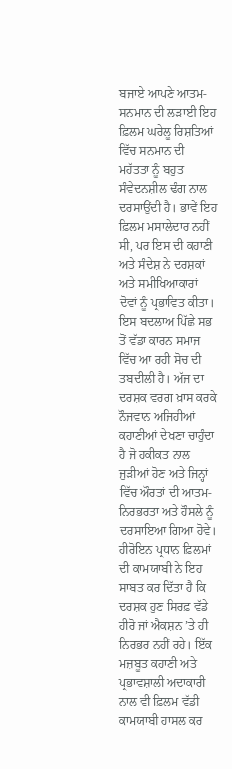ਬਜਾਏ ਆਪਣੇ ਆਤਮ-ਸਨਮਾਨ ਦੀ ਲੜਾਈ ਇਹ ਫ਼ਿਲਮ ਘਰੇਲੂ ਰਿਸ਼ਤਿਆਂ ਵਿੱਚ ਸਨਮਾਨ ਦੀ ਮਹੱਤਤਾ ਨੂੰ ਬਹੁਤ ਸੰਵੇਦਨਸ਼ੀਲ ਢੰਗ ਨਾਲ ਦਰਸਾਉਂਦੀ ਹੈ। ਭਾਵੇਂ ਇਹ ਫ਼ਿਲਮ ਮਸਾਲੇਦਾਰ ਨਹੀਂ ਸੀ, ਪਰ ਇਸ ਦੀ ਕਹਾਣੀ ਅਤੇ ਸੰਦੇਸ਼ ਨੇ ਦਰਸ਼ਕਾਂ ਅਤੇ ਸਮੀਖਿਆਕਾਰਾਂ ਦੋਵਾਂ ਨੂੰ ਪ੍ਰਭਾਵਿਤ ਕੀਤਾ।
ਇਸ ਬਦਲਾਅ ਪਿੱਛੇ ਸਭ ਤੋਂ ਵੱਡਾ ਕਾਰਨ ਸਮਾਜ ਵਿੱਚ ਆ ਰਹੀ ਸੋਚ ਦੀ ਤਬਦੀਲੀ ਹੈ। ਅੱਜ ਦਾ ਦਰਸ਼ਕ ਵਰਗ ਖ਼ਾਸ ਕਰਕੇ ਨੌਜਵਾਨ ਅਜਿਹੀਆਂ ਕਹਾਣੀਆਂ ਦੇਖਣਾ ਚਾਹੁੰਦਾ ਹੈ ਜੋ ਹਕੀਕਤ ਨਾਲ ਜੁੜੀਆਂ ਹੋਣ ਅਤੇ ਜਿਨ੍ਹਾਂ ਵਿੱਚ ਔਰਤਾਂ ਦੀ ਆਤਮ-ਨਿਰਭਰਤਾ ਅਤੇ ਹੌਸਲੇ ਨੂੰ ਦਰਸਾਇਆ ਗਿਆ ਹੋਵੇ।
ਹੀਰੋਇਨ ਪ੍ਰਧਾਨ ਫ਼ਿਲਮਾਂ ਦੀ ਕਾਮਯਾਬੀ ਨੇ ਇਹ ਸਾਬਤ ਕਰ ਦਿੱਤਾ ਹੈ ਕਿ ਦਰਸ਼ਕ ਹੁਣ ਸਿਰਫ਼ ਵੱਡੇ ਹੀਰੋ ਜਾਂ ਐਕਸ਼ਨ ’ਤੇ ਹੀ ਨਿਰਭਰ ਨਹੀਂ ਰਹੇ। ਇੱਕ ਮਜ਼ਬੂਤ ਕਹਾਣੀ ਅਤੇ ਪ੍ਰਭਾਵਸ਼ਾਲੀ ਅਦਾਕਾਰੀ ਨਾਲ ਵੀ ਫ਼ਿਲਮ ਵੱਡੀ ਕਾਮਯਾਬੀ ਹਾਸਲ ਕਰ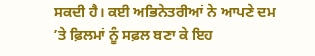ਸਕਦੀ ਹੈ। ਕਈ ਅਭਿਨੇਤਰੀਆਂ ਨੇ ਆਪਣੇ ਦਮ ’ਤੇ ਫ਼ਿਲਮਾਂ ਨੂੰ ਸਫ਼ਲ ਬਣਾ ਕੇ ਇਹ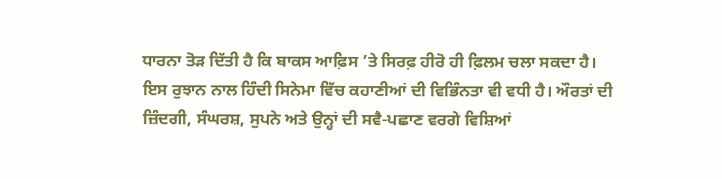ਧਾਰਨਾ ਤੋੜ ਦਿੱਤੀ ਹੈ ਕਿ ਬਾਕਸ ਆਫ਼ਿਸ ’ਤੇ ਸਿਰਫ਼ ਹੀਰੋ ਹੀ ਫ਼ਿਲਮ ਚਲਾ ਸਕਦਾ ਹੈ।
ਇਸ ਰੁਝਾਨ ਨਾਲ ਹਿੰਦੀ ਸਿਨੇਮਾ ਵਿੱਚ ਕਹਾਣੀਆਂ ਦੀ ਵਿਭਿੰਨਤਾ ਵੀ ਵਧੀ ਹੈ। ਔਰਤਾਂ ਦੀ ਜ਼ਿੰਦਗੀ, ਸੰਘਰਸ਼, ਸੁਪਨੇ ਅਤੇ ਉਨ੍ਹਾਂ ਦੀ ਸਵੈ-ਪਛਾਣ ਵਰਗੇ ਵਿਸ਼ਿਆਂ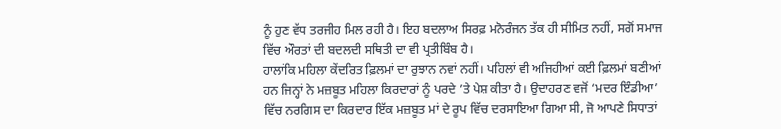ਨੂੰ ਹੁਣ ਵੱਧ ਤਰਜੀਹ ਮਿਲ ਰਹੀ ਹੈ। ਇਹ ਬਦਲਾਅ ਸਿਰਫ਼ ਮਨੋਰੰਜਨ ਤੱਕ ਹੀ ਸੀਮਿਤ ਨਹੀਂ, ਸਗੋਂ ਸਮਾਜ ਵਿੱਚ ਔਰਤਾਂ ਦੀ ਬਦਲਦੀ ਸਥਿਤੀ ਦਾ ਵੀ ਪ੍ਰਤੀਬਿੰਬ ਹੈ।
ਹਾਲਾਂਕਿ ਮਹਿਲਾ ਕੇਂਦਰਿਤ ਫ਼ਿਲਮਾਂ ਦਾ ਰੁਝਾਨ ਨਵਾਂ ਨਹੀਂ। ਪਹਿਲਾਂ ਵੀ ਅਜਿਹੀਆਂ ਕਈ ਫ਼ਿਲਮਾਂ ਬਣੀਆਂ ਹਨ ਜਿਨ੍ਹਾਂ ਨੇ ਮਜ਼ਬੂਤ ਮਹਿਲਾ ਕਿਰਦਾਰਾਂ ਨੂੰ ਪਰਦੇ ’ਤੇ ਪੇਸ਼ ਕੀਤਾ ਹੈ। ਉਦਾਹਰਣ ਵਜੋਂ ‘ਮਦਰ ਇੰਡੀਆ’ ਵਿੱਚ ਨਰਗਿਸ ਦਾ ਕਿਰਦਾਰ ਇੱਕ ਮਜ਼ਬੂਤ ਮਾਂ ਦੇ ਰੂਪ ਵਿੱਚ ਦਰਸਾਇਆ ਗਿਆ ਸੀ, ਜੋ ਆਪਣੇ ਸਿਧਾਤਾਂ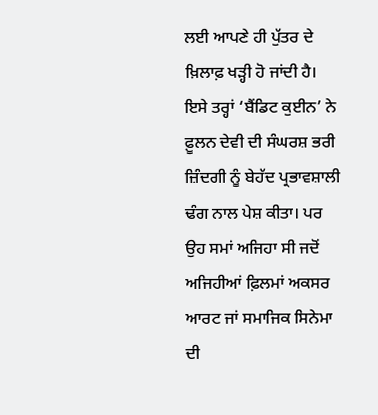ਲਈ ਆਪਣੇ ਹੀ ਪੁੱਤਰ ਦੇ ਖ਼ਿਲਾਫ਼ ਖੜ੍ਹੀ ਹੋ ਜਾਂਦੀ ਹੈ। ਇਸੇ ਤਰ੍ਹਾਂ ‘ਬੈਂਡਿਟ ਕੁਈਨ’ ਨੇ ਫ਼ੂਲਨ ਦੇਵੀ ਦੀ ਸੰਘਰਸ਼ ਭਰੀ ਜ਼ਿੰਦਗੀ ਨੂੰ ਬੇਹੱਦ ਪ੍ਰਭਾਵਸ਼ਾਲੀ ਢੰਗ ਨਾਲ ਪੇਸ਼ ਕੀਤਾ। ਪਰ ਉਹ ਸਮਾਂ ਅਜਿਹਾ ਸੀ ਜਦੋਂ ਅਜਿਹੀਆਂ ਫ਼ਿਲਮਾਂ ਅਕਸਰ ਆਰਟ ਜਾਂ ਸਮਾਜਿਕ ਸਿਨੇਮਾ ਦੀ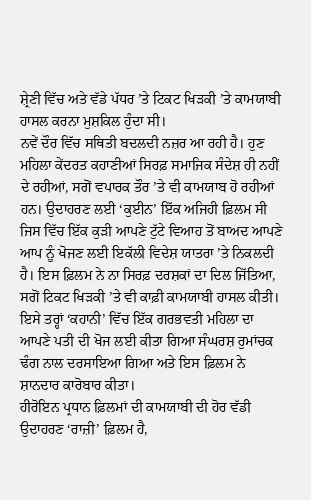ਸ਼੍ਰੇਣੀ ਵਿੱਚ ਅਤੇ ਵੱਡੇ ਪੱਧਰ ’ਤੇ ਟਿਕਟ ਖਿੜਕੀ ’ਤੇ ਕਾਮਯਾਬੀ ਹਾਸਲ ਕਰਨਾ ਮੁਸ਼ਕਿਲ ਹੁੰਦਾ ਸੀ।
ਨਵੇਂ ਦੌਰ ਵਿੱਚ ਸਥਿਤੀ ਬਦਲਦੀ ਨਜ਼ਰ ਆ ਰਹੀ ਹੈ। ਹੁਣ ਮਹਿਲਾ ਕੇਂਦਰਤ ਕਹਾਣੀਆਂ ਸਿਰਫ਼ ਸਮਾਜਿਕ ਸੰਦੇਸ਼ ਹੀ ਨਹੀਂ ਦੇ ਰਹੀਆਂ, ਸਗੋਂ ਵਪਾਰਕ ਤੌਰ ’ਤੇ ਵੀ ਕਾਮਯਾਬ ਹੋ ਰਹੀਆਂ ਹਨ। ਉਦਾਹਰਣ ਲਈ ‘ਕੁਈਨ’ ਇੱਕ ਅਜਿਹੀ ਫ਼ਿਲਮ ਸੀ ਜਿਸ ਵਿੱਚ ਇੱਕ ਕੁੜੀ ਆਪਣੇ ਟੁੱਟੇ ਵਿਆਹ ਤੋਂ ਬਾਅਦ ਆਪਣੇ ਆਪ ਨੂੰ ਖੋਜਣ ਲਈ ਇਕੱਲੀ ਵਿਦੇਸ਼ ਯਾਤਰਾ ’ਤੇ ਨਿਕਲਦੀ ਹੈ। ਇਸ ਫ਼ਿਲਮ ਨੇ ਨਾ ਸਿਰਫ਼ ਦਰਸ਼ਕਾਂ ਦਾ ਦਿਲ ਜਿੱਤਿਆ, ਸਗੋਂ ਟਿਕਟ ਖਿੜਕੀ ’ਤੇ ਵੀ ਕਾਫ਼ੀ ਕਾਮਯਾਬੀ ਹਾਸਲ ਕੀਤੀ। ਇਸੇ ਤਰ੍ਹਾਂ ‘ਕਹਾਨੀ’ ਵਿੱਚ ਇੱਕ ਗਰਭਵਤੀ ਮਹਿਲਾ ਦਾ ਆਪਣੇ ਪਤੀ ਦੀ ਖੋਜ ਲਈ ਕੀਤਾ ਗਿਆ ਸੰਘਰਸ਼ ਰੁਮਾਂਚਕ ਢੰਗ ਨਾਲ ਦਰਸਾਇਆ ਗਿਆ ਅਤੇ ਇਸ ਫ਼ਿਲਮ ਨੇ ਸ਼ਾਨਦਾਰ ਕਾਰੋਬਾਰ ਕੀਤਾ।
ਹੀਰੋਇਨ ਪ੍ਰਧਾਨ ਫ਼ਿਲਮਾਂ ਦੀ ਕਾਮਯਾਬੀ ਦੀ ਹੋਰ ਵੱਡੀ ਉਦਾਹਰਣ ‘ਰਾਜ਼ੀ’ ਫ਼ਿਲਮ ਹੈ,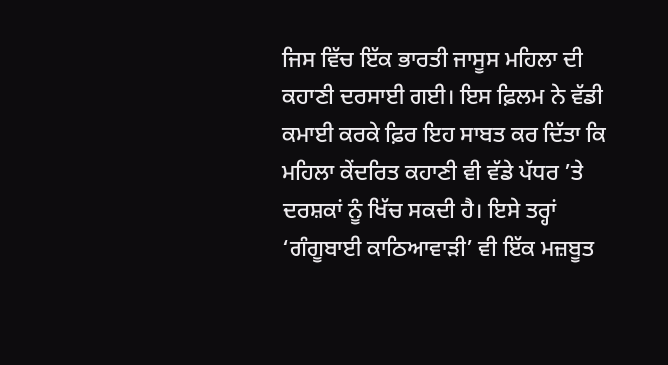ਜਿਸ ਵਿੱਚ ਇੱਕ ਭਾਰਤੀ ਜਾਸੂਸ ਮਹਿਲਾ ਦੀ ਕਹਾਣੀ ਦਰਸਾਈ ਗਈ। ਇਸ ਫ਼ਿਲਮ ਨੇ ਵੱਡੀ ਕਮਾਈ ਕਰਕੇ ਫ਼ਿਰ ਇਹ ਸਾਬਤ ਕਰ ਦਿੱਤਾ ਕਿ ਮਹਿਲਾ ਕੇਂਦਰਿਤ ਕਹਾਣੀ ਵੀ ਵੱਡੇ ਪੱਧਰ ’ਤੇ ਦਰਸ਼ਕਾਂ ਨੂੰ ਖਿੱਚ ਸਕਦੀ ਹੈ। ਇਸੇ ਤਰ੍ਹਾਂ ‘ਗੰਗੂਬਾਈ ਕਾਠਿਆਵਾੜੀ’ ਵੀ ਇੱਕ ਮਜ਼ਬੂਤ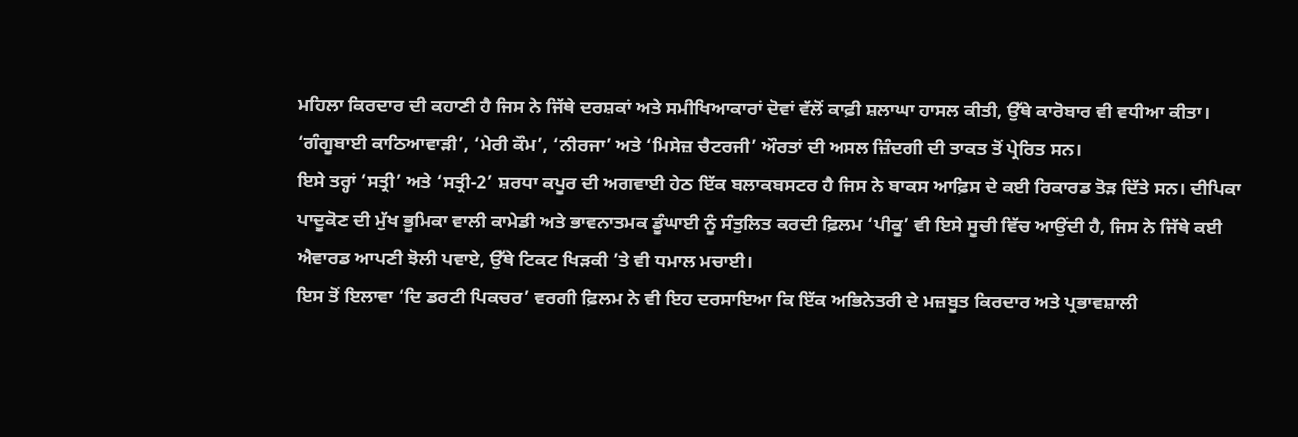ਮਹਿਲਾ ਕਿਰਦਾਰ ਦੀ ਕਹਾਣੀ ਹੈ ਜਿਸ ਨੇ ਜਿੱਥੇ ਦਰਸ਼ਕਾਂ ਅਤੇ ਸਮੀਖਿਆਕਾਰਾਂ ਦੋਵਾਂ ਵੱਲੋਂ ਕਾਫ਼ੀ ਸ਼ਲਾਘਾ ਹਾਸਲ ਕੀਤੀ, ਉੱਥੇ ਕਾਰੋਬਾਰ ਵੀ ਵਧੀਆ ਕੀਤਾ। ‘ਗੰਗੂਬਾਈ ਕਾਠਿਆਵਾੜੀ’, ‘ਮੇਰੀ ਕੌਮ’, ‘ਨੀਰਜਾ’ ਅਤੇ ‘ਮਿਸੇਜ਼ ਚੈਟਰਜੀ’ ਔਰਤਾਂ ਦੀ ਅਸਲ ਜ਼ਿੰਦਗੀ ਦੀ ਤਾਕਤ ਤੋਂ ਪ੍ਰੇਰਿਤ ਸਨ।
ਇਸੇ ਤਰ੍ਹਾਂ ‘ਸਤ੍ਰੀ’ ਅਤੇ ‘ਸਤ੍ਰੀ-2’ ਸ਼ਰਧਾ ਕਪੂਰ ਦੀ ਅਗਵਾਈ ਹੇਠ ਇੱਕ ਬਲਾਕਬਸਟਰ ਹੈ ਜਿਸ ਨੇ ਬਾਕਸ ਆਫ਼ਿਸ ਦੇ ਕਈ ਰਿਕਾਰਡ ਤੋੜ ਦਿੱਤੇ ਸਨ। ਦੀਪਿਕਾ ਪਾਦੂਕੋਣ ਦੀ ਮੁੱਖ ਭੂਮਿਕਾ ਵਾਲੀ ਕਾਮੇਡੀ ਅਤੇ ਭਾਵਨਾਤਮਕ ਡੂੰਘਾਈ ਨੂੰ ਸੰਤੁਲਿਤ ਕਰਦੀ ਫ਼ਿਲਮ ‘ਪੀਕੂ’ ਵੀ ਇਸੇ ਸੂਚੀ ਵਿੱਚ ਆਉਂਦੀ ਹੈ, ਜਿਸ ਨੇ ਜਿੱਥੇ ਕਈ ਐਵਾਰਡ ਆਪਣੀ ਝੋਲੀ ਪਵਾਏ, ਉੱਥੇ ਟਿਕਟ ਖਿੜਕੀ ’ਤੇ ਵੀ ਧਮਾਲ ਮਚਾਈ।
ਇਸ ਤੋਂ ਇਲਾਵਾ ‘ਦਿ ਡਰਟੀ ਪਿਕਚਰ’ ਵਰਗੀ ਫ਼ਿਲਮ ਨੇ ਵੀ ਇਹ ਦਰਸਾਇਆ ਕਿ ਇੱਕ ਅਭਿਨੇਤਰੀ ਦੇ ਮਜ਼ਬੂਤ ਕਿਰਦਾਰ ਅਤੇ ਪ੍ਰਭਾਵਸ਼ਾਲੀ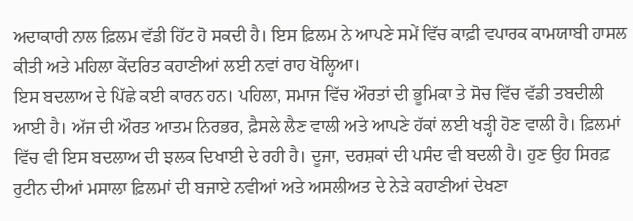ਅਦਾਕਾਰੀ ਨਾਲ ਫ਼ਿਲਮ ਵੱਡੀ ਹਿੱਟ ਹੋ ਸਕਦੀ ਹੈ। ਇਸ ਫ਼ਿਲਮ ਨੇ ਆਪਣੇ ਸਮੇਂ ਵਿੱਚ ਕਾਫ਼ੀ ਵਪਾਰਕ ਕਾਮਯਾਬੀ ਹਾਸਲ ਕੀਤੀ ਅਤੇ ਮਹਿਲਾ ਕੇਂਦਰਿਤ ਕਹਾਣੀਆਂ ਲਈ ਨਵਾਂ ਰਾਹ ਖੋਲ੍ਹਿਆ।
ਇਸ ਬਦਲਾਅ ਦੇ ਪਿੱਛੇ ਕਈ ਕਾਰਨ ਹਨ। ਪਹਿਲਾ, ਸਮਾਜ ਵਿੱਚ ਔਰਤਾਂ ਦੀ ਭੂਮਿਕਾ ਤੇ ਸੋਚ ਵਿੱਚ ਵੱਡੀ ਤਬਦੀਲੀ ਆਈ ਹੈ। ਅੱਜ ਦੀ ਔਰਤ ਆਤਮ ਨਿਰਭਰ, ਫ਼ੈਸਲੇ ਲੈਣ ਵਾਲੀ ਅਤੇ ਆਪਣੇ ਹੱਕਾਂ ਲਈ ਖੜ੍ਹੀ ਹੋਣ ਵਾਲੀ ਹੈ। ਫ਼ਿਲਮਾਂ ਵਿੱਚ ਵੀ ਇਸ ਬਦਲਾਅ ਦੀ ਝਲਕ ਦਿਖਾਈ ਦੇ ਰਹੀ ਹੈ। ਦੂਜਾ, ਦਰਸ਼ਕਾਂ ਦੀ ਪਸੰਦ ਵੀ ਬਦਲੀ ਹੈ। ਹੁਣ ਉਹ ਸਿਰਫ਼ ਰੁਟੀਨ ਦੀਆਂ ਮਸਾਲਾ ਫ਼ਿਲਮਾਂ ਦੀ ਬਜਾਏ ਨਵੀਆਂ ਅਤੇ ਅਸਲੀਅਤ ਦੇ ਨੇੜੇ ਕਹਾਣੀਆਂ ਦੇਖਣਾ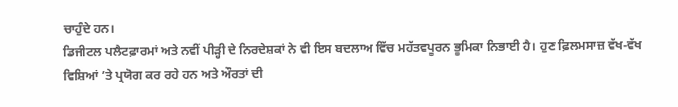ਚਾਹੁੰਦੇ ਹਨ।
ਡਿਜੀਟਲ ਪਲੈਟਫ਼ਾਰਮਾਂ ਅਤੇ ਨਵੀਂ ਪੀੜ੍ਹੀ ਦੇ ਨਿਰਦੇਸ਼ਕਾਂ ਨੇ ਵੀ ਇਸ ਬਦਲਾਅ ਵਿੱਚ ਮਹੱਤਵਪੂਰਨ ਭੂਮਿਕਾ ਨਿਭਾਈ ਹੈ। ਹੁਣ ਫ਼ਿਲਮਸਾਜ਼ ਵੱਖ-ਵੱਖ ਵਿਸ਼ਿਆਂ ’ਤੇ ਪ੍ਰਯੋਗ ਕਰ ਰਹੇ ਹਨ ਅਤੇ ਔਰਤਾਂ ਦੀ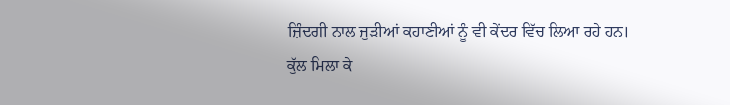ਜ਼ਿੰਦਗੀ ਨਾਲ ਜੁੜੀਆਂ ਕਹਾਣੀਆਂ ਨੂੰ ਵੀ ਕੇਂਦਰ ਵਿੱਚ ਲਿਆ ਰਹੇ ਹਨ।
ਕੁੱਲ ਮਿਲਾ ਕੇ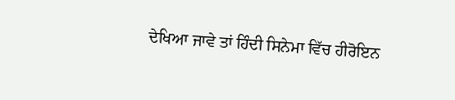ਦੇਖਿਆ ਜਾਵੇ ਤਾਂ ਹਿੰਦੀ ਸਿਨੇਮਾ ਵਿੱਚ ਹੀਰੋਇਨ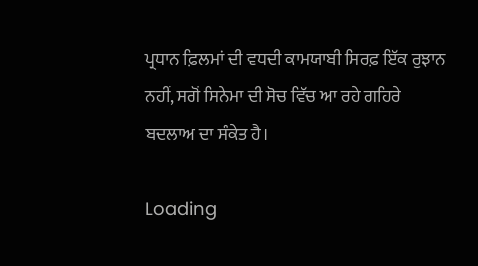ਪ੍ਰਧਾਨ ਫ਼ਿਲਮਾਂ ਦੀ ਵਧਦੀ ਕਾਮਯਾਬੀ ਸਿਰਫ਼ ਇੱਕ ਰੁਝਾਨ ਨਹੀਂ, ਸਗੋਂ ਸਿਨੇਮਾ ਦੀ ਸੋਚ ਵਿੱਚ ਆ ਰਹੇ ਗਹਿਰੇ ਬਦਲਾਅ ਦਾ ਸੰਕੇਤ ਹੈ।

Loading